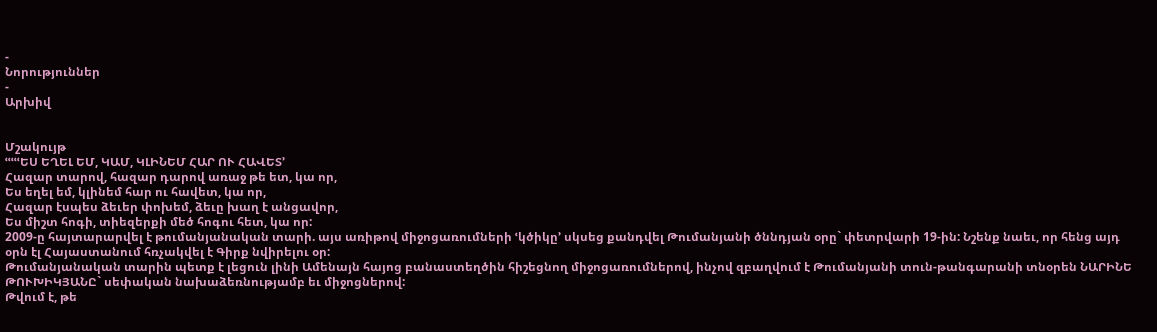-
Նորություններ
-
Արխիվ


Մշակույթ
ՙՙՙՙՙԵՍ ԵՂԵԼ ԵՄ, ԿԱՄ, ԿԼԻՆԵՄ ՀԱՐ ՈՒ ՀԱՎԵՏ՚
Հազար տարով, հազար դարով առաջ թե ետ, կա որ,
Ես եղել եմ, կլինեմ հար ու հավետ, կա որ,
Հազար էսպես ձեւեր փոխեմ, ձեւը խաղ է անցավոր,
Ես միշտ հոգի, տիեզերքի մեծ հոգու հետ, կա որ:
2009-ը հայտարարվել է թումանյանական տարի. այս առիթով միջոցառումների ՙկծիկը՚ սկսեց քանդվել Թումանյանի ծննդյան օրը` փետրվարի 19-ին: Նշենք նաեւ, որ հենց այդ օրն էլ Հայաստանում հռչակվել է Գիրք նվիրելու օր:
Թումանյանական տարին պետք է լեցուն լինի Ամենայն հայոց բանաստեղծին հիշեցնող միջոցառումներով, ինչով զբաղվում է Թումանյանի տուն-թանգարանի տնօրեն ՆԱՐԻՆԵ ԹՈՒԽԻԿՅԱՆԸ` սեփական նախաձեռնությամբ եւ միջոցներով:
Թվում է, թե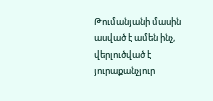Թումանյանի մասին ասված է ամեն ինչ, վերլուծված է յուրաքանչյուր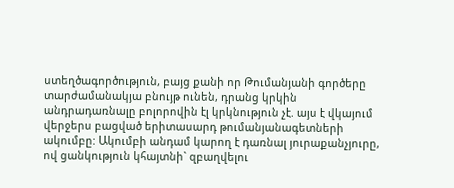ստեղծագործություն, բայց քանի որ Թումանյանի գործերը տարժամանակյա բնույթ ունեն, դրանց կրկին անդրադառնալը բոլորովին էլ կրկնություն չէ. այս է վկայում վերջերս բացված երիտասարդ թումանյանագետների ակումբը: Ակումբի անդամ կարող է դառնալ յուրաքանչյուրը, ով ցանկություն կհայտնի` զբաղվելու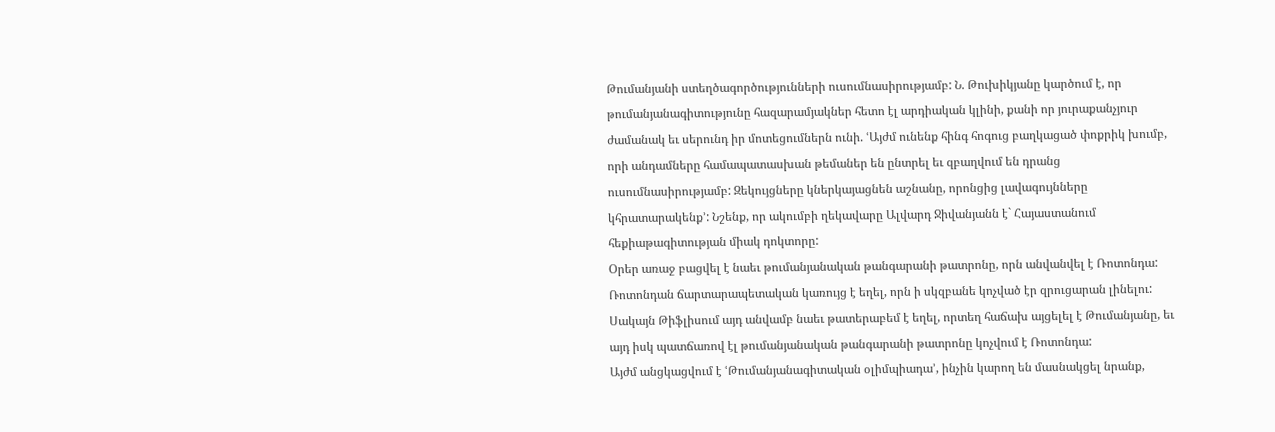Թումանյանի ստեղծագործությունների ուսումնասիրությամբ: Ն. Թուխիկյանը կարծում է, որ թումանյանագիտությունը հազարամյակներ հետո էլ արդիական կլինի, քանի որ յուրաքանչյուր ժամանակ եւ սերունդ իր մոտեցումներն ունի. ՙԱյժմ ունենք հինգ հոգուց բաղկացած փոքրիկ խումբ, որի անդամները համապատասխան թեմաներ են ընտրել եւ զբաղվում են դրանց ուսումնասիրությամբ: Զեկույցները կներկայացնեն աշնանը, որոնցից լավագույնները կհրատարակենք՚: Նշենք, որ ակումբի ղեկավարը Ալվարդ Ջիվանյանն է` Հայաստանում հեքիաթագիտության միակ դոկտորը:
Օրեր առաջ բացվել է նաեւ թումանյանական թանգարանի թատրոնը, որն անվանվել է Ռոտոնդա: Ռոտոնդան ճարտարապետական կառույց է եղել, որն ի սկզբանե կոչված էր զրուցարան լինելու: Սակայն Թիֆլիսում այդ անվամբ նաեւ թատերաբեմ է եղել, որտեղ հաճախ այցելել է Թումանյանը, եւ այդ իսկ պատճառով էլ թումանյանական թանգարանի թատրոնը կոչվում է Ռոտոնդա:
Այժմ անցկացվում է ՙԹումանյանագիտական օլիմպիադա՚, ինչին կարող են մասնակցել նրանք,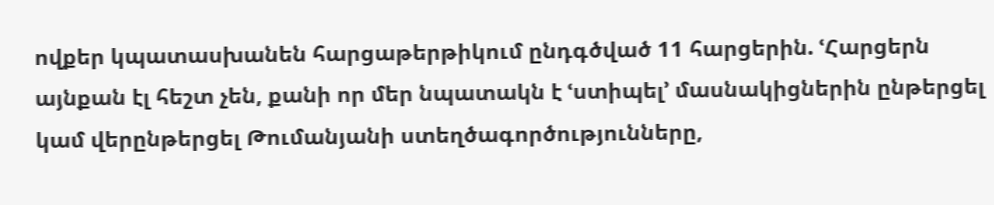ովքեր կպատասխանեն հարցաթերթիկում ընդգծված 11 հարցերին. ՙՀարցերն այնքան էլ հեշտ չեն, քանի որ մեր նպատակն է ՙստիպել՚ մասնակիցներին ընթերցել կամ վերընթերցել Թումանյանի ստեղծագործությունները,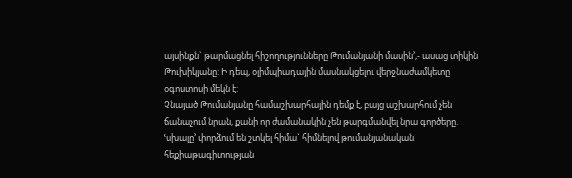այսինքն` թարմացնել հիշողությունները Թումանյանի մասին՚,- ասաց տիկին Թուխիկյանը: Ի դեպ, օլիմպիադային մասնակցելու վերջնաժամկետը օգոստոսի մեկն է:
Չնայած Թումանյանը համաշխարհային դեմք է, բայց աշխարհում չեն ճանաչում նրան, քանի որ ժամանակին չեն թարգմանվել նրա գործերը. ՙսխալը՚ փորձում են շտկել հիմա` հիմնելով թումանյանական հեքիաթագիտության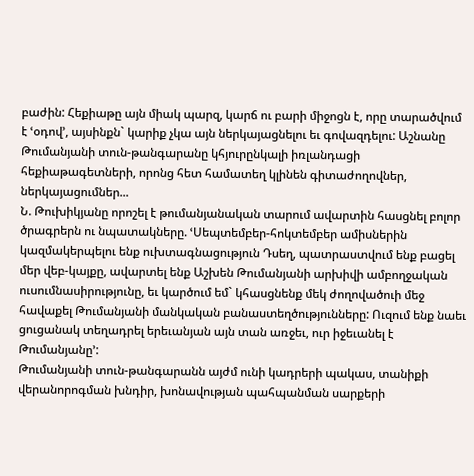բաժին: Հեքիաթը այն միակ պարզ, կարճ ու բարի միջոցն է, որը տարածվում է ՙօդով՚, այսինքն` կարիք չկա այն ներկայացնելու եւ գովազդելու: Աշնանը Թումանյանի տուն-թանգարանը կհյուրընկալի իռլանդացի հեքիաթագետների, որոնց հետ համատեղ կլինեն գիտաժողովներ, ներկայացումներ...
Ն. Թուխիկյանը որոշել է թումանյանական տարում ավարտին հասցնել բոլոր ծրագրերն ու նպատակները. ՙՍեպտեմբեր-հոկտեմբեր ամիսներին կազմակերպելու ենք ուխտագնացություն Դսեղ, պատրաստվում ենք բացել մեր վեբ-կայքը, ավարտել ենք Աշխեն Թումանյանի արխիվի ամբողջական ուսումնասիրությունը, եւ կարծում եմ` կհասցնենք մեկ ժողովածուի մեջ հավաքել Թումանյանի մանկական բանաստեղծությունները: Ուզում ենք նաեւ ցուցանակ տեղադրել երեւանյան այն տան առջեւ, ուր իջեւանել է Թումանյանը՚:
Թումանյանի տուն-թանգարանն այժմ ունի կադրերի պակաս, տանիքի վերանորոգման խնդիր, խոնավության պահպանման սարքերի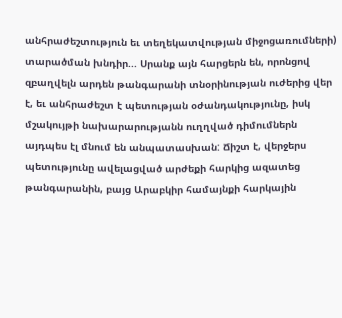անհրաժեշտություն եւ տեղեկատվության միջոցառումների) տարածման խնդիր... Սրանք այն հարցերն են, որոնցով զբաղվելն արդեն թանգարանի տնօրինության ուժերից վեր է, եւ անհրաժեշտ է պետության օժանդակությունը, իսկ մշակույթի նախարարությանն ուղղված դիմումներն այդպես էլ մնում են անպատասխան: Ճիշտ է, վերջերս պետությունը ավելացված արժեքի հարկից ազատեց թանգարանին, բայց Արաբկիր համայնքի հարկային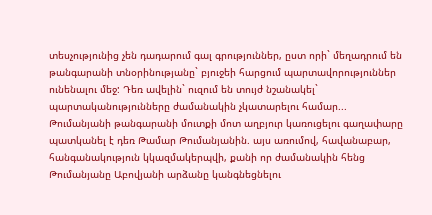տեսչությունից չեն դադարում գալ գրություններ, ըստ որի` մեղադրում են թանգարանի տնօրինությանը` բյուջեի հարցում պարտավորություններ ունենալու մեջ: Դեռ ավելին` ուզում են տույժ նշանակել` պարտականությունները ժամանակին չկատարելու համար...
Թումանյանի թանգարանի մուտքի մոտ աղբյուր կառուցելու գաղափարը պատկանել է դեռ Թամար Թումանյանին. այս առումով, հավանաբար, հանգանակություն կկազմակերպվի, քանի որ ժամանակին հենց Թումանյանը Աբովյանի արձանը կանգնեցնելու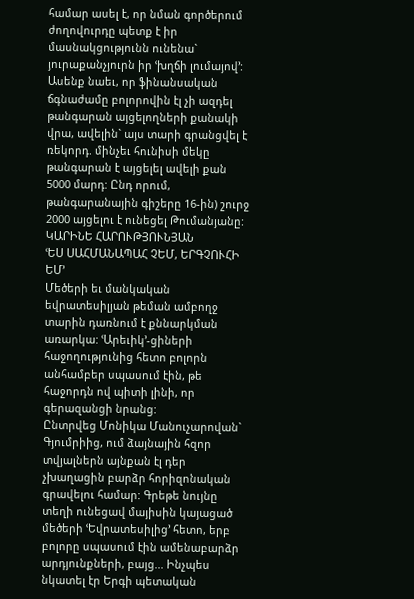համար ասել է, որ նման գործերում ժողովուրդը պետք է իր մասնակցությունն ունենա` յուրաքանչյուրն իր ՙխղճի լումայով՚:
Ասենք նաեւ, որ ֆինանսական ճգնաժամը բոլորովին էլ չի ազդել թանգարան այցելողների քանակի վրա, ավելին` այս տարի գրանցվել է ռեկորդ. մինչեւ հունիսի մեկը թանգարան է այցելել ավելի քան 5000 մարդ: Ընդ որում, թանգարանային գիշերը 16-ին) շուրջ 2000 այցելու է ունեցել Թումանյանը:
ԿԱՐԻՆԵ ՀԱՐՈՒԹՅՈՒՆՅԱՆ
ՙԵՍ ՍԱՀՄԱՆԱՊԱՀ ՉԵՄ, ԵՐԳՉՈՒՀԻ ԵՄ՚
Մեծերի եւ մանկական եվրատեսիլյան թեման ամբողջ տարին դառնում է քննարկման առարկա: ՙԱրեւիկ՚-ցիների հաջողությունից հետո բոլորն անհամբեր սպասում էին, թե հաջորդն ով պիտի լինի, որ գերազանցի նրանց:
Ընտրվեց Մոնիկա Մանուչարովան` Գյումրիից, ում ձայնային հզոր տվյալներն այնքան էլ դեր չխաղացին բարձր հորիզոնական գրավելու համար: Գրեթե նույնը տեղի ունեցավ մայիսին կայացած մեծերի ՙԵվրատեսիլից՚ հետո, երբ բոլորը սպասում էին ամենաբարձր արդյունքների, բայց... Ինչպես նկատել էր Երգի պետական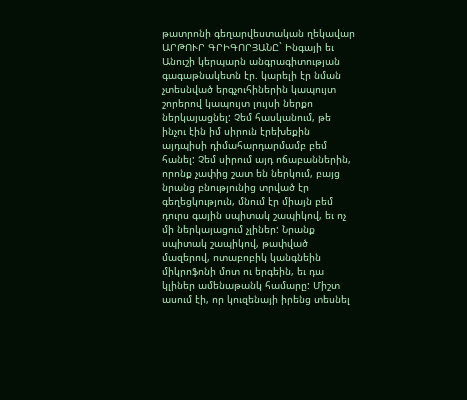թատրոնի գեղարվեստական ղեկավար ԱՐԹՈՒՐ ԳՐԻԳՈՐՅԱՆԸ` Ինգայի եւ Անուշի կերպարն անգրագիտության գագաթնակետն էր. կարելի էր նման չտեսնված երգչուհիներին կապույտ շորերով կապույտ լույսի ներքո ներկայացնել: Չեմ հասկանում, թե ինչու էին իմ սիրուն էրեխեքին այդպիսի դիմահարդարմամբ բեմ հանել: Չեմ սիրում այդ ոճաբաններին, որոնք չափից շատ են ներկում, բայց նրանց բնությունից տրված էր գեղեցկություն, մնում էր միայն բեմ դուրս գային սպիտակ շապիկով, եւ ոչ մի ներկայացում չլիներ: Նրանք սպիտակ շապիկով, թափված մազերով, ոտաբոբիկ կանգնեին միկրոֆոնի մոտ ու երգեին, եւ դա կլիներ ամենաթանկ համարը: Միշտ ասում էի, որ կուզենայի իրենց տեսնել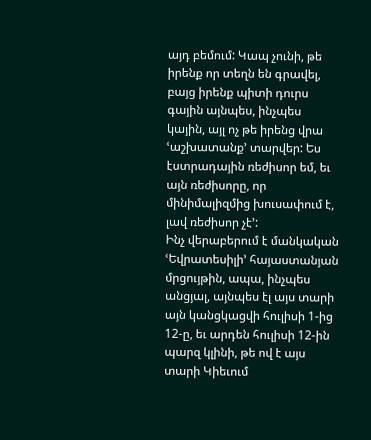այդ բեմում: Կապ չունի, թե իրենք որ տեղն են գրավել, բայց իրենք պիտի դուրս գային այնպես, ինչպես կային, այլ ոչ թե իրենց վրա ՙաշխատանք՚ տարվեր: Ես էստրադային ռեժիսոր եմ, եւ այն ռեժիսորը, որ մինիմալիզմից խուսափում է, լավ ռեժիսոր չէ՚:
Ինչ վերաբերում է մանկական ՙԵվրատեսիլի՚ հայաստանյան մրցույթին, ապա, ինչպես անցյալ, այնպես էլ այս տարի այն կանցկացվի հուլիսի 1-ից 12-ը, եւ արդեն հուլիսի 12-ին պարզ կլինի, թե ով է այս տարի Կիեւում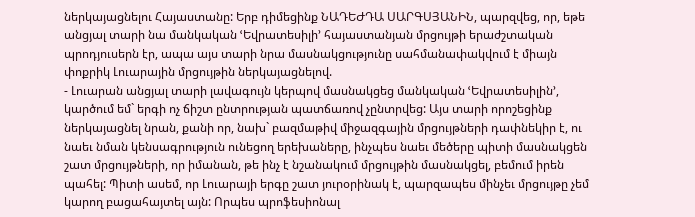ներկայացնելու Հայաստանը: Երբ դիմեցինք ՆԱԴԵԺԴԱ ՍԱՐԳՍՅԱՆԻՆ, պարզվեց, որ, եթե անցյալ տարի նա մանկական ՙԵվրատեսիլի՚ հայաստանյան մրցույթի երաժշտական պրոդյուսերն էր, ապա այս տարի նրա մասնակցությունը սահմանափակվում է միայն փոքրիկ Լուարային մրցույթին ներկայացնելով.
- Լուարան անցյալ տարի լավագույն կերպով մասնակցեց մանկական ՙԵվրատեսիլին՚, կարծում եմ` երգի ոչ ճիշտ ընտրության պատճառով չընտրվեց: Այս տարի որոշեցինք ներկայացնել նրան, քանի որ, նախ` բազմաթիվ միջազգային մրցույթների դափնեկիր է, ու նաեւ նման կենսագրություն ունեցող երեխաները, ինչպես նաեւ մեծերը պիտի մասնակցեն շատ մրցույթների, որ իմանան, թե ինչ է նշանակում մրցույթին մասնակցել, բեմում իրեն պահել: Պիտի ասեմ, որ Լուարայի երգը շատ յուրօրինակ է, պարզապես մինչեւ մրցույթը չեմ կարող բացահայտել այն: Որպես պրոֆեսիոնալ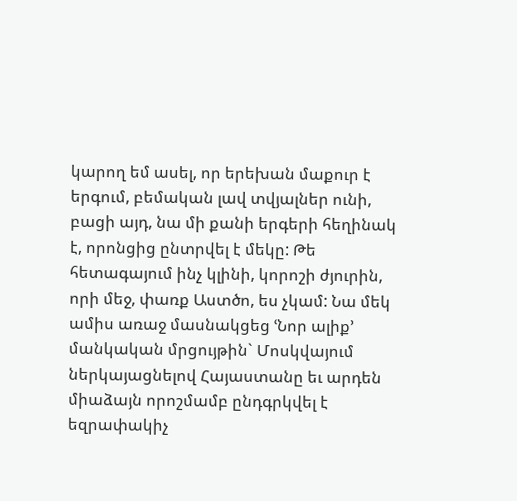կարող եմ ասել, որ երեխան մաքուր է երգում, բեմական լավ տվյալներ ունի, բացի այդ, նա մի քանի երգերի հեղինակ է, որոնցից ընտրվել է մեկը: Թե հետագայում ինչ կլինի, կորոշի ժյուրին, որի մեջ, փառք Աստծո, ես չկամ: Նա մեկ ամիս առաջ մասնակցեց ՙՆոր ալիք՚ մանկական մրցույթին` Մոսկվայում ներկայացնելով Հայաստանը եւ արդեն միաձայն որոշմամբ ընդգրկվել է եզրափակիչ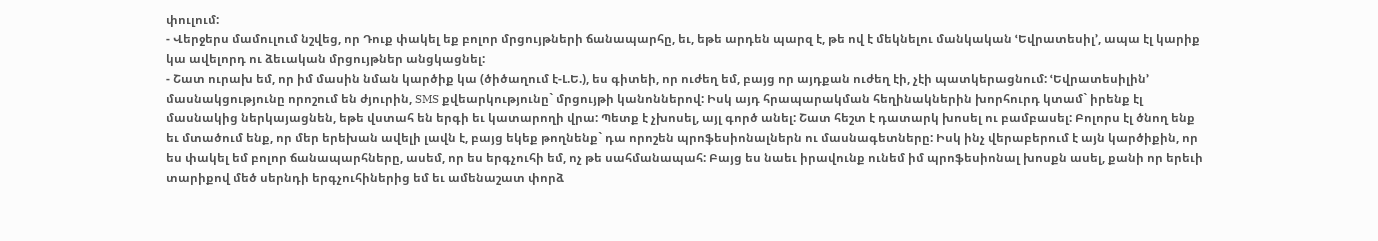փուլում:
- Վերջերս մամուլում նշվեց, որ Դուք փակել եք բոլոր մրցույթների ճանապարհը, եւ, եթե արդեն պարզ է, թե ով է մեկնելու մանկական ՙԵվրատեսիլ՚, ապա էլ կարիք կա ավելորդ ու ձեւական մրցույթներ անցկացնել:
- Շատ ուրախ եմ, որ իմ մասին նման կարծիք կա (ծիծաղում է-Լ.Ե.), ես գիտեի, որ ուժեղ եմ, բայց որ այդքան ուժեղ էի, չէի պատկերացնում: ՙԵվրատեսիլին՚ մասնակցությունը որոշում են ժյուրին, SMS քվեարկությունը` մրցույթի կանոններով: Իսկ այդ հրապարակման հեղինակներին խորհուրդ կտամ` իրենք էլ մասնակից ներկայացնեն, եթե վստահ են երգի եւ կատարողի վրա: Պետք է չխոսել, այլ գործ անել: Շատ հեշտ է դատարկ խոսել ու բամբասել: Բոլորս էլ ծնող ենք եւ մտածում ենք, որ մեր երեխան ավելի լավն է, բայց եկեք թողնենք` դա որոշեն պրոֆեսիոնալներն ու մասնագետները: Իսկ ինչ վերաբերում է այն կարծիքին, որ ես փակել եմ բոլոր ճանապարհները, ասեմ, որ ես երգչուհի եմ, ոչ թե սահմանապահ: Բայց ես նաեւ իրավունք ունեմ իմ պրոֆեսիոնալ խոսքն ասել, քանի որ երեւի տարիքով մեծ սերնդի երգչուհիներից եմ եւ ամենաշատ փորձ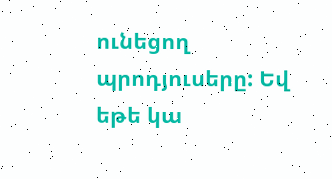ունեցող պրոդյուսերը: Եվ եթե կա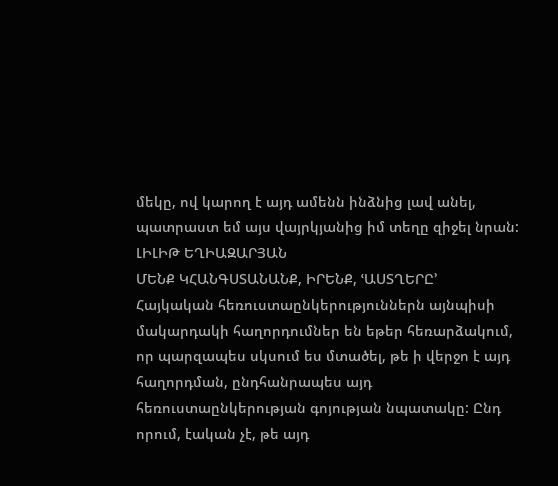մեկը, ով կարող է այդ ամենն ինձնից լավ անել, պատրաստ եմ այս վայրկյանից իմ տեղը զիջել նրան:
ԼԻԼԻԹ ԵՂԻԱԶԱՐՅԱՆ
ՄԵՆՔ ԿՀԱՆԳՍՏԱՆԱՆՔ, ԻՐԵՆՔ, ՙԱՍՏՂԵՐԸ՚
Հայկական հեռուստաընկերություններն այնպիսի մակարդակի հաղորդումներ են եթեր հեռարձակում, որ պարզապես սկսում ես մտածել, թե ի վերջո է այդ հաղորդման, ընդհանրապես այդ հեռուստաընկերության գոյության նպատակը: Ընդ որում, էական չէ, թե այդ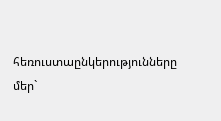հեռուստաընկերությունները մեր`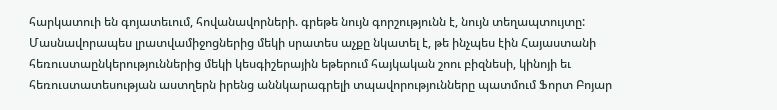հարկատուի են գոյատեւում, հովանավորների. գրեթե նույն գորշությունն է, նույն տեղապտույտը:
Մասնավորապես լրատվամիջոցներից մեկի սրատես աչքը նկատել է, թե ինչպես էին Հայաստանի հեռուստաընկերություններից մեկի կեսգիշերային եթերում հայկական շոու բիզնեսի, կինոյի եւ հեռուստատեսության աստղերն իրենց աննկարագրելի տպավորությունները պատմում Ֆորտ Բոյար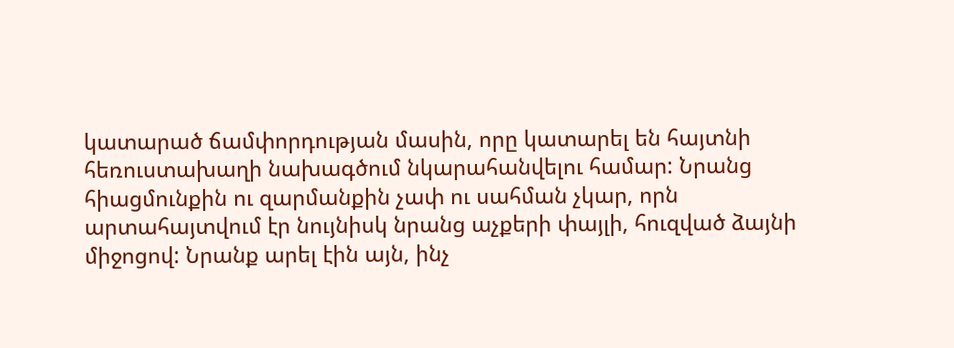կատարած ճամփորդության մասին, որը կատարել են հայտնի հեռուստախաղի նախագծում նկարահանվելու համար: Նրանց հիացմունքին ու զարմանքին չափ ու սահման չկար, որն արտահայտվում էր նույնիսկ նրանց աչքերի փայլի, հուզված ձայնի միջոցով: Նրանք արել էին այն, ինչ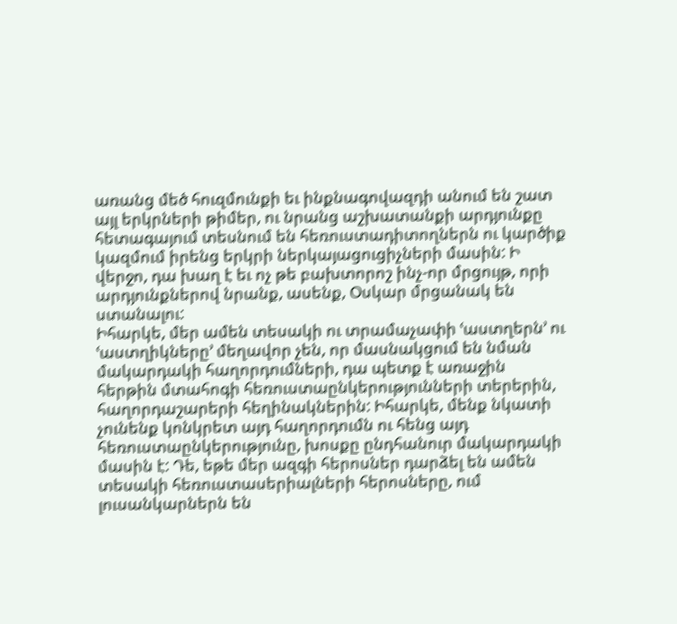առանց մեծ հուզմունքի եւ ինքնագովազդի անում են շատ այլ երկրների թիմեր, ու նրանց աշխատանքի արդյունքը հետագայում տեսնում են հեռուստադիտողներն ու կարծիք կազմում իրենց երկրի ներկայացուցիչների մասին: Ի վերջո, դա խաղ է եւ ոչ թե բախտորոշ ինչ-որ մրցույթ, որի արդյունքներով նրանք, ասենք, Օսկար մրցանակ են ստանալու:
Իհարկե, մեր ամեն տեսակի ու տրամաչափի ՙաստղերն՚ ու ՙաստղիկները՚ մեղավոր չեն, որ մասնակցում են նման մակարդակի հաղորդումների, դա պետք է առաջին հերթին մտահոգի հեռուստաընկերությունների տերերին, հաղորդաշարերի հեղինակներին: Իհարկե, մենք նկատի չունենք կոնկրետ այդ հաղորդումն ու հենց այդ հեռուստաընկերությունը, խոսքը ընդհանուր մակարդակի մասին է: Դե, եթե մեր ազգի հերոսներ դարձել են ամեն տեսակի հեռուստասերիալների հերոսները, ում լուսանկարներն են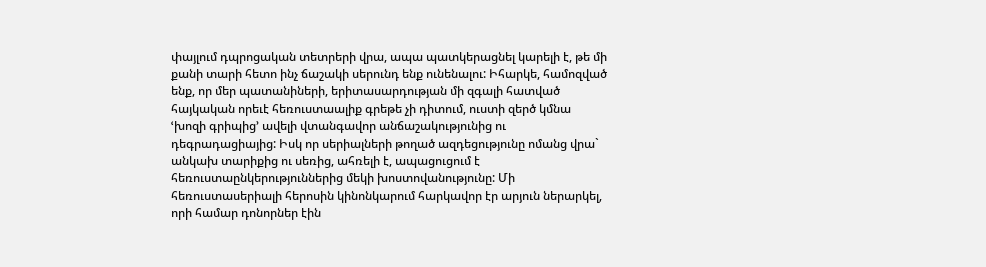փայլում դպրոցական տետրերի վրա, ապա պատկերացնել կարելի է, թե մի քանի տարի հետո ինչ ճաշակի սերունդ ենք ունենալու: Իհարկե, համոզված ենք, որ մեր պատանիների, երիտասարդության մի զգալի հատված հայկական որեւէ հեռուստաալիք գրեթե չի դիտում, ուստի զերծ կմնա ՙխոզի գրիպից՚ ավելի վտանգավոր անճաշակությունից ու դեգրադացիայից: Իսկ որ սերիալների թողած ազդեցությունը ոմանց վրա` անկախ տարիքից ու սեռից, ահռելի է, ապացուցում է հեռուստաընկերություններից մեկի խոստովանությունը: Մի հեռուստասերիալի հերոսին կինոնկարում հարկավոր էր արյուն ներարկել, որի համար դոնորներ էին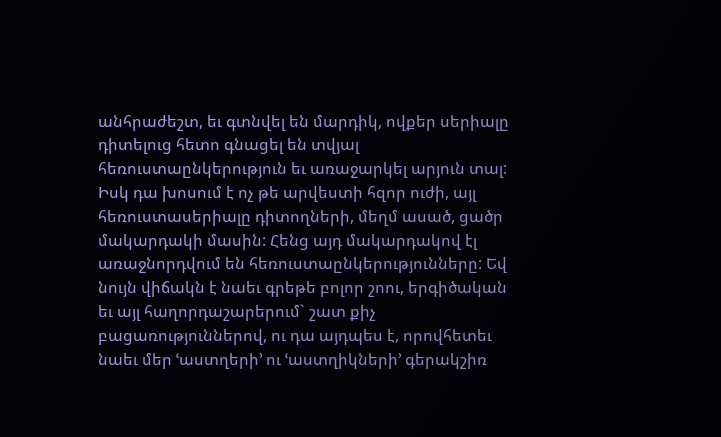անհրաժեշտ, եւ գտնվել են մարդիկ, ովքեր սերիալը դիտելուց հետո գնացել են տվյալ հեռուստաընկերություն եւ առաջարկել արյուն տալ: Իսկ դա խոսում է ոչ թե արվեստի հզոր ուժի, այլ հեռուստասերիալը դիտողների, մեղմ ասած, ցածր մակարդակի մասին: Հենց այդ մակարդակով էլ առաջնորդվում են հեռուստաընկերությունները: Եվ նույն վիճակն է նաեւ գրեթե բոլոր շոու, երգիծական եւ այլ հաղորդաշարերում` շատ քիչ բացառություններով, ու դա այդպես է, որովհետեւ նաեւ մեր ՙաստղերի՚ ու ՙաստղիկների՚ գերակշիռ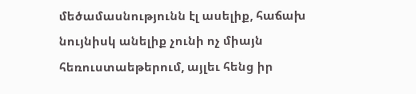մեծամասնությունն էլ ասելիք, հաճախ նույնիսկ անելիք չունի ոչ միայն հեռուստաեթերում, այլեւ հենց իր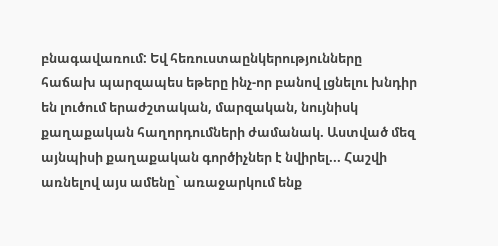բնագավառում: Եվ հեռուստաընկերությունները հաճախ պարզապես եթերը ինչ-որ բանով լցնելու խնդիր են լուծում երաժշտական, մարզական, նույնիսկ քաղաքական հաղորդումների ժամանակ. Աստված մեզ այնպիսի քաղաքական գործիչներ է նվիրել... Հաշվի առնելով այս ամենը` առաջարկում ենք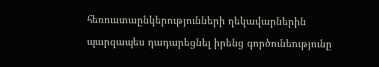հեռուստաընկերությունների ղեկավարներին պարզապես դադարեցնել իրենց գործունեությունը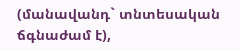(մանավանդ` տնտեսական ճգնաժամ է),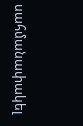սահմանափակել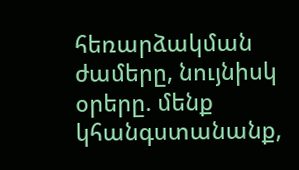հեռարձակման ժամերը, նույնիսկ օրերը. մենք կհանգստանանք,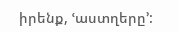իրենք, ՙաստղերը՚: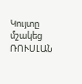Կույտը մշակեց ՌՈՒՍԼԱՆ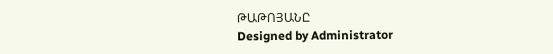ԹԱԹՈՅԱՆԸ
Designed by Administrator